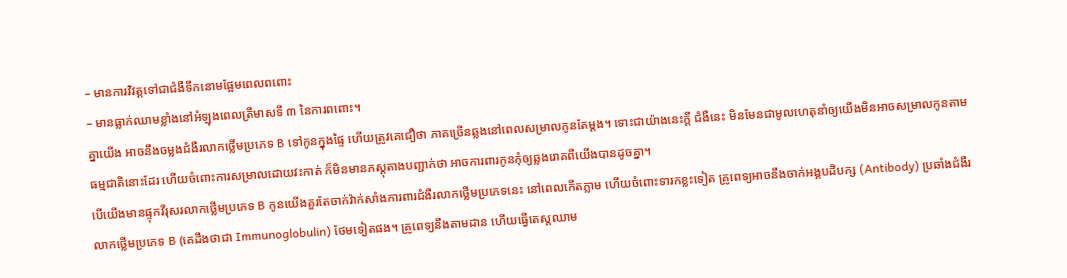– មានការវិវត្តទៅជាជំងឺទឹកនោមផ្អែមពេលពពោះ
– មានធ្លាក់ឈាមខ្លាំងនៅអំឡុងពេលត្រីមាសទី ៣ នៃការពពោះ។
គ្នាយើង អាចនឹងចម្លងជំងឺរលាកថ្លើមប្រភេទ B ទៅកូនក្នុងផ្ទៃ ហើយត្រូវគេជឿថា ភាគច្រើនឆ្លងនៅពេលសម្រាលកូនតែម្តង។ ទោះជាយ៉ាងនេះក្ដី ជំងឺនេះ មិនមែនជាមូលហេតុនាំឲ្យយើងមិនអាចសម្រាលកូនតាមធម្មជាតិនោះដែរ ហើយចំពោះការសម្រាលដោយវះកាត់ ក៏មិនមានភស្ដុតាងបញ្ជាក់ថា អាចការពារកូនកុំឲ្យឆ្លងរោគពីយើងបានដូចគ្នា។
បើយើងមានផ្ទុកវីរុសរលាកថ្លើមប្រភេទ B កូនយើងគួរតែចាក់វ៉ាក់សាំងការពារជំងឺរលាកថ្លើមប្រភេទនេះ នៅពេលកើតភ្លាម ហើយចំពោះទារកខ្លះទៀត គ្រូពេទ្យអាចនឹងចាក់អង្គបដិបក្ស (Antibody) ប្រឆាំងជំងឺរលាកថ្លើមប្រភេទ B (គេដឹងថាជា Immunoglobulin) ថែមទៀតផង។ គ្រូពេទ្យនឹងតាមដាន ហើយធ្វើតេស្តឈាម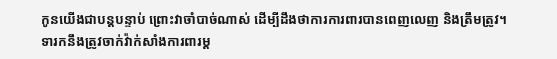កូនយើងជាបន្តបន្ទាប់ ព្រោះវាចាំបាច់ណាស់ ដើម្បីដឹងថាការការពារបានពេញលេញ និងត្រឹមត្រូវ។
ទារកនឹងត្រូវចាក់វ៉ាក់សាំងការពារម្ត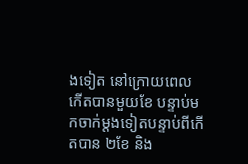ងទៀត នៅក្រោយពេលកើតបានមួយខែ បន្ទាប់មកចាក់ម្តងទៀតបន្ទាប់ពីកើតបាន ២ខែ និង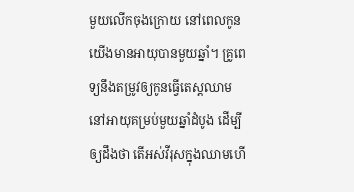មួយលើកចុងក្រោយ នៅពេលកូនយើងមានអាយុបានមួយឆ្នាំ។ គ្រូពេទ្យនឹងតម្រូវឲ្យកូនធ្វើតេស្តឈាម នៅអាយុគម្រប់មួយឆ្នាំដំបូង ដើម្បីឲ្យដឹងថា តើអស់វីរុសក្នុងឈាមហើ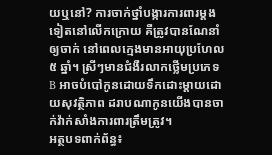យឬនៅ? ការចាក់ថ្នាំបង្ការការពារម្តងទៀតនៅលើកក្រោយ គឺត្រូវបានណែនាំឲ្យចាក់ នៅពេលក្មេងមានអាយុប្រហែល ៥ ឆ្នាំ។ ស្រីៗមានជំងឺរលាកថ្លើមប្រភេទ B អាចបំបៅកូនដោយទឹកដោះម្តាយដោយសុវត្ថិភាព ដរាបណាកូនយើងបានចាក់វ៉ាក់សាំងការពារត្រឹមត្រូវ។
អត្ថបទពាក់ព័ន្ធ៖